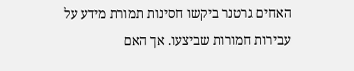האחים גרטנר ביקשו חסינות תמורת מידע על עבירות חמורות שביצעו. אך האם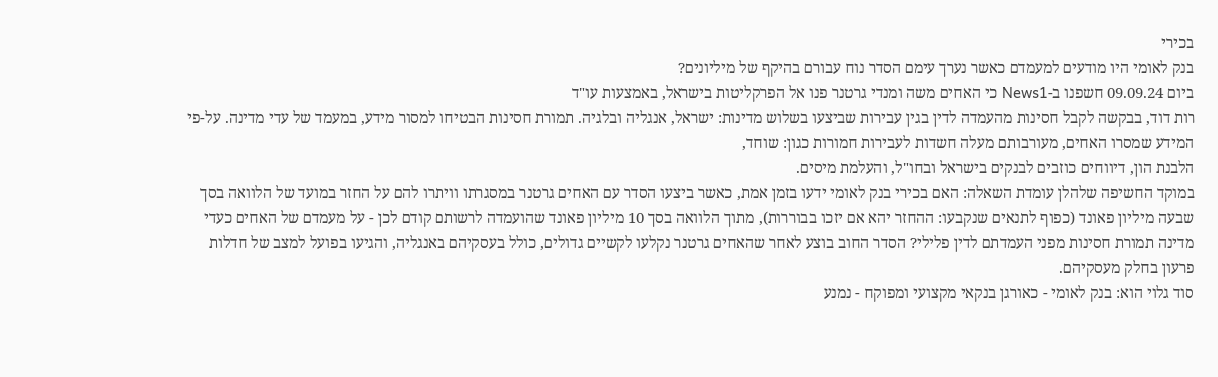בכירי
בנק לאומי היו מודעים למעמדם כאשר נערך עימם הסדר נוח עבורם בהיקף של מיליונים?
ביום 09.09.24 חשפנו ב-News1 כי האחים משה ומנדי גרטנר פנו אל הפרקליטות בישראל, באמצעות עו"ד
רות דוד, בבקשה לקבל חסינות מהעמדה לדין בגין עבירות שביצעו בשלוש מדינות: ישראל, אנגליה ובלגיה. תמורת חסינות הבטיחו למסור מידע, במעמד של עדי מדינה. על-פי המידע שמסרו האחים, מעורבותם מעלה חשדות לעבירות חמורות כגון: שוחד,
הלבנת הון, דיווחים כוזבים לבנקים בישראל ובחו"ל, והעלמת מיסים.
במוקד החשיפה שלהלן עומדת השאלה: האם בכירי בנק לאומי ידעו בזמן אמת, כאשר ביצעו הסדר עם האחים גרטנר במסגרתו וויתרו להם על החזר במועד של הלוואה בסך שבעה מיליון פאונד (כפוף לתנאים שנקבעו: ההחזר יהא אם יזכו בבוררות), מתוך הלוואה בסך 10 מיליון פאונד שהועמדה לרשותם קודם לכן - על מעמדם של האחים כעדי מדינה תמורת חסינות מפני העמדתם לדין פלילי? הסדר החוב בוצע לאחר שהאחים גרטנר נקלעו לקשיים גדולים, כולל בעסקיהם באנגליה, והגיעו בפועל למצב של חדלות פרעון בחלק מעסקיהם.
סוד גלוי הוא: בנק לאומי - כאורגן בנקאי מקצועי ומפוקח - נמנע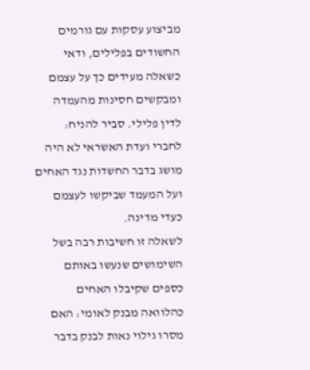מביצוע עסקות עם גורמים החשודים בפלילים, ודאי כשאלה מעידים כך על עצמם ומבקשים חסינות מהעמדה לדין פלילי. סביר להניח: לחברי ועדת האשראי לא היה מושג בדבר החשדות נגד האחים ועל המעמד שביקשו לעצמם כעדי מדינה.
לשאלה זו חשיבות רבה בשל השימושים שנעשו באותם כספים שקיבלו האחים כהלוואה מבנק לאומי: האם מסרו גילוי נאות לבנק בדבר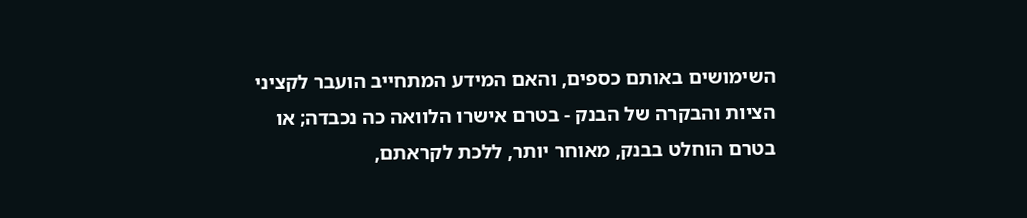השימושים באותם כספים, והאם המידע המתחייב הועבר לקציני הציות והבקרה של הבנק - בטרם אישרו הלוואה כה נכבדה; או בטרם הוחלט בבנק, מאוחר יותר, ללכת לקראתם,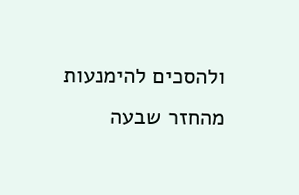ולהסכים להימנעות מהחזר שבעה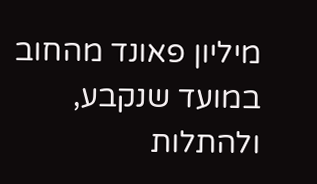מיליון פאונד מהחוב במועד שנקבע, ולהתלות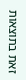זאת בתוצאות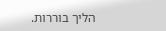הליך בוררות.